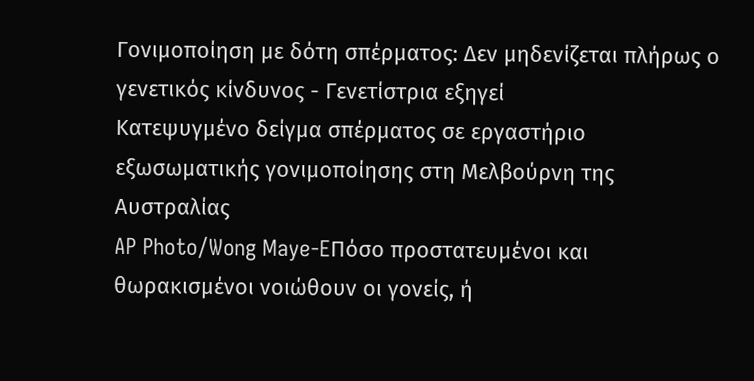Γονιμοποίηση με δότη σπέρματος: Δεν μηδενίζεται πλήρως ο γενετικός κίνδυνος - Γενετίστρια εξηγεί
Κατεψυγμένο δείγμα σπέρματος σε εργαστήριο εξωσωματικής γονιμοποίησης στη Μελβούρνη της Αυστραλίας
AP Photo/Wong Maye-EΠόσο προστατευμένοι και θωρακισμένοι νοιώθουν οι γονείς, ή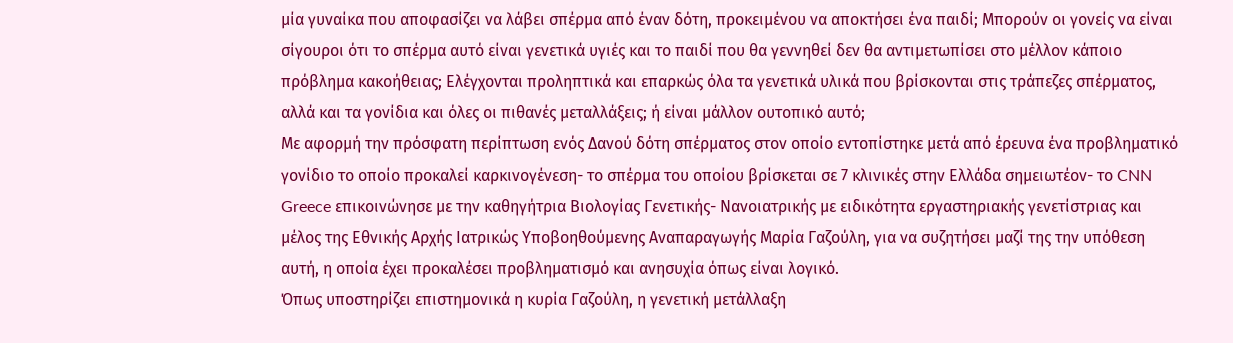μία γυναίκα που αποφασίζει να λάβει σπέρμα από έναν δότη, προκειμένου να αποκτήσει ένα παιδί; Μπορούν οι γονείς να είναι σίγουροι ότι το σπέρμα αυτό είναι γενετικά υγιές και το παιδί που θα γεννηθεί δεν θα αντιμετωπίσει στο μέλλον κάποιο πρόβλημα κακοήθειας; Ελέγχονται προληπτικά και επαρκώς όλα τα γενετικά υλικά που βρίσκονται στις τράπεζες σπέρματος, αλλά και τα γονίδια και όλες οι πιθανές μεταλλάξεις; ή είναι μάλλον ουτοπικό αυτό;
Με αφορμή την πρόσφατη περίπτωση ενός Δανού δότη σπέρματος στον οποίο εντοπίστηκε μετά από έρευνα ένα προβληματικό γονίδιο το οποίο προκαλεί καρκινογένεση- το σπέρμα του οποίου βρίσκεται σε 7 κλινικές στην Ελλάδα σημειωτέον- το CNN Greece επικοινώνησε με την καθηγήτρια Βιολογίας Γενετικής- Νανοιατρικής με ειδικότητα εργαστηριακής γενετίστριας και μέλος της Εθνικής Αρχής Ιατρικώς Υποβοηθούμενης Αναπαραγωγής Μαρία Γαζούλη, για να συζητήσει μαζί της την υπόθεση αυτή, η οποία έχει προκαλέσει προβληματισμό και ανησυχία όπως είναι λογικό.
Όπως υποστηρίζει επιστημονικά η κυρία Γαζούλη, η γενετική μετάλλαξη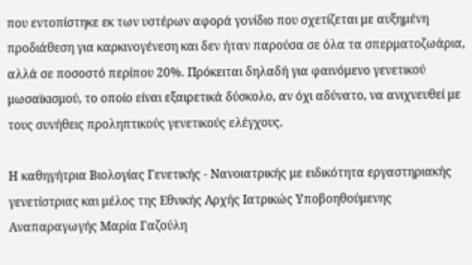που εντοπίστηκε εκ των υστέρων αφορά γονίδιο που σχετίζεται με αυξημένη προδιάθεση για καρκινογένεση και δεν ήταν παρούσα σε όλα τα σπερματοζωάρια, αλλά σε ποσοστό περίπου 20%. Πρόκειται δηλαδή για φαινόμενο γενετικού μωσαϊκισμού, το οποίο είναι εξαιρετικά δύσκολο, αν όχι αδύνατο, να ανιχνευθεί με τους συνήθεις προληπτικούς γενετικούς ελέγχους.

Η καθηγήτρια Βιολογίας Γενετικής - Νανοιατρικής με ειδικότητα εργαστηριακής γενετίστριας και μέλος της Εθνικής Αρχής Ιατρικώς Υποβοηθούμενης Αναπαραγωγής Μαρία Γαζούλη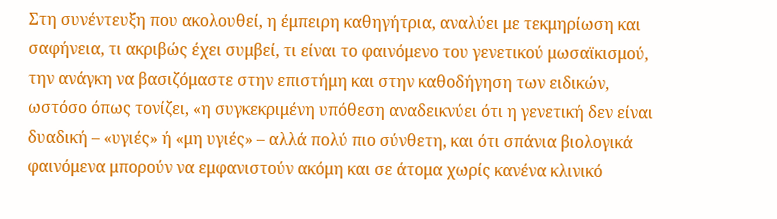Στη συνέντευξη που ακολουθεί, η έμπειρη καθηγήτρια, αναλύει με τεκμηρίωση και σαφήνεια, τι ακριβώς έχει συμβεί, τι είναι το φαινόμενο του γενετικού μωσαϊκισμού, την ανάγκη να βασιζόμαστε στην επιστήμη και στην καθοδήγηση των ειδικών, ωστόσο όπως τονίζει, «η συγκεκριμένη υπόθεση αναδεικνύει ότι η γενετική δεν είναι δυαδική – «υγιές» ή «μη υγιές» – αλλά πολύ πιο σύνθετη, και ότι σπάνια βιολογικά φαινόμενα μπορούν να εμφανιστούν ακόμη και σε άτομα χωρίς κανένα κλινικό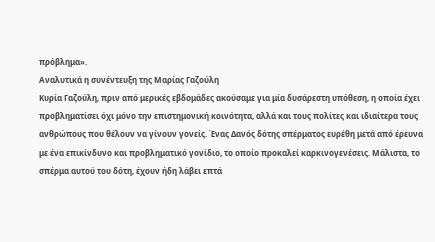πρόβλημα».
Αναλυτικά η συνέντευξη της Μαρίας Γαζούλη
Κυρία Γαζούλη, πριν από μερικές εβδομάδες ακούσαμε για μία δυσάρεστη υπόθεση, η οποία έχει προβληματίσει όχι μόνο την επιστημονική κοινότητα, αλλά και τους πολίτες και ιδιαίτερα τους ανθρώπους που θέλουν να γίνουν γονείς. Ένας Δανός δότης σπέρματος ευρέθη μετά από έρευνα με ένα επικίνδυνο και προβληματικό γονίδιο, το οποίο προκαλεί καρκινογενέσεις. Μάλιστα, το σπέρμα αυτού του δότη, έχουν ήδη λάβει επτά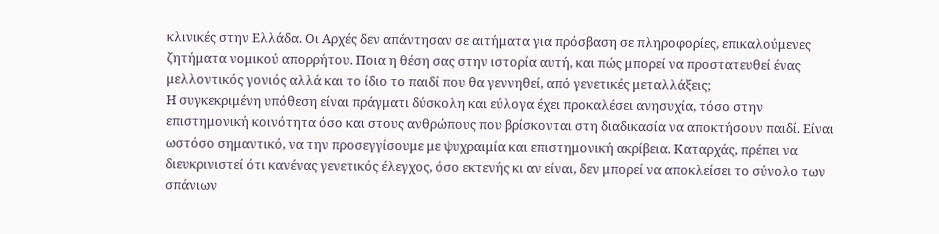κλινικές στην Ελλάδα. Οι Αρχές δεν απάντησαν σε αιτήματα για πρόσβαση σε πληροφορίες, επικαλούμενες ζητήματα νομικού απορρήτου. Ποια η θέση σας στην ιστορία αυτή, και πώς μπορεί να προστατευθεί ένας μελλοντικός γονιός αλλά και το ίδιο το παιδί που θα γεννηθεί, από γενετικές μεταλλάξεις;
Η συγκεκριμένη υπόθεση είναι πράγματι δύσκολη και εύλογα έχει προκαλέσει ανησυχία, τόσο στην επιστημονική κοινότητα όσο και στους ανθρώπους που βρίσκονται στη διαδικασία να αποκτήσουν παιδί. Είναι ωστόσο σημαντικό, να την προσεγγίσουμε με ψυχραιμία και επιστημονική ακρίβεια. Καταρχάς, πρέπει να διευκρινιστεί ότι κανένας γενετικός έλεγχος, όσο εκτενής κι αν είναι, δεν μπορεί να αποκλείσει το σύνολο των σπάνιων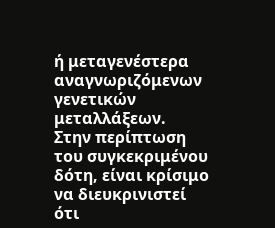ή μεταγενέστερα αναγνωριζόμενων γενετικών μεταλλάξεων.
Στην περίπτωση του συγκεκριμένου δότη, είναι κρίσιμο να διευκρινιστεί ότι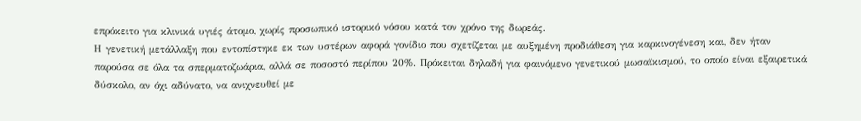επρόκειτο για κλινικά υγιές άτομο, χωρίς προσωπικό ιστορικό νόσου κατά τον χρόνο της δωρεάς.
Η γενετική μετάλλαξη που εντοπίστηκε εκ των υστέρων αφορά γονίδιο που σχετίζεται με αυξημένη προδιάθεση για καρκινογένεση και, δεν ήταν παρούσα σε όλα τα σπερματοζωάρια, αλλά σε ποσοστό περίπου 20%. Πρόκειται δηλαδή για φαινόμενο γενετικού μωσαϊκισμού, το οποίο είναι εξαιρετικά δύσκολο, αν όχι αδύνατο, να ανιχνευθεί με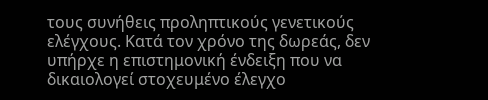τους συνήθεις προληπτικούς γενετικούς ελέγχους. Κατά τον χρόνο της δωρεάς, δεν υπήρχε η επιστημονική ένδειξη που να δικαιολογεί στοχευμένο έλεγχο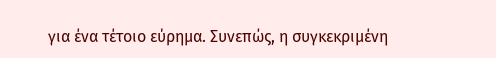για ένα τέτοιο εύρημα. Συνεπώς, η συγκεκριμένη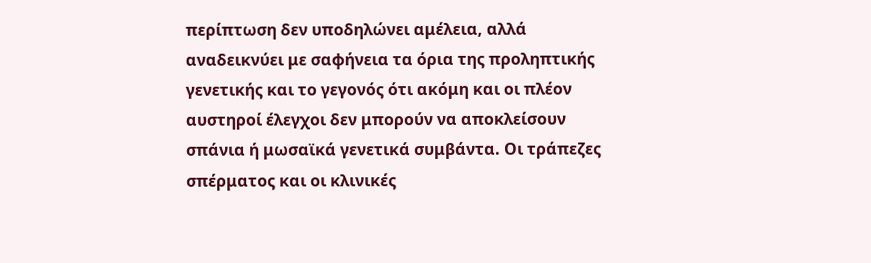περίπτωση δεν υποδηλώνει αμέλεια, αλλά αναδεικνύει με σαφήνεια τα όρια της προληπτικής γενετικής και το γεγονός ότι ακόμη και οι πλέον αυστηροί έλεγχοι δεν μπορούν να αποκλείσουν σπάνια ή μωσαϊκά γενετικά συμβάντα. Οι τράπεζες σπέρματος και οι κλινικές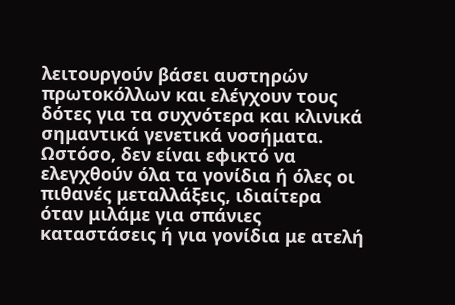λειτουργούν βάσει αυστηρών πρωτοκόλλων και ελέγχουν τους δότες για τα συχνότερα και κλινικά σημαντικά γενετικά νοσήματα. Ωστόσο, δεν είναι εφικτό να ελεγχθούν όλα τα γονίδια ή όλες οι πιθανές μεταλλάξεις, ιδιαίτερα όταν μιλάμε για σπάνιες καταστάσεις ή για γονίδια με ατελή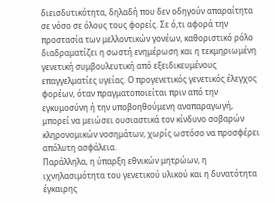διεισδυτικότητα, δηλαδή που δεν οδηγούν απαραίτητα σε νόσο σε όλους τους φορείς. Σε ό,τι αφορά την προστασία των μελλοντικών γονέων, καθοριστικό ρόλο διαδραματίζει η σωστή ενημέρωση και η τεκμηριωμένη γενετική συμβουλευτική από εξειδικευμένους επαγγελματίες υγείας. Ο προγενετικός γενετικός έλεγχος φορέων, όταν πραγματοποιείται πριν από την εγκυμοσύνη ή την υποβοηθούμενη αναπαραγωγή, μπορεί να μειώσει ουσιαστικά τον κίνδυνο σοβαρών κληρονομικών νοσημάτων, χωρίς ωστόσο να προσφέρει απόλυτη ασφάλεια.
Παράλληλα, η ύπαρξη εθνικών μητρώων, η ιχνηλασιμότητα του γενετικού υλικού και η δυνατότητα έγκαιρης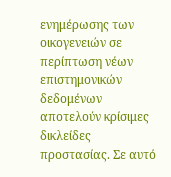ενημέρωσης των οικογενειών σε περίπτωση νέων επιστημονικών δεδομένων αποτελούν κρίσιμες δικλείδες προστασίας. Σε αυτό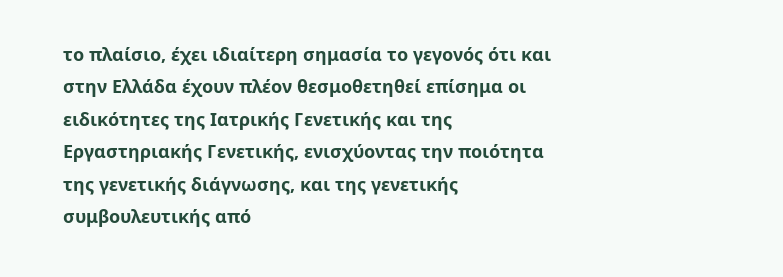το πλαίσιο, έχει ιδιαίτερη σημασία το γεγονός ότι και στην Ελλάδα έχουν πλέον θεσμοθετηθεί επίσημα οι ειδικότητες της Ιατρικής Γενετικής και της Εργαστηριακής Γενετικής, ενισχύοντας την ποιότητα της γενετικής διάγνωσης, και της γενετικής συμβουλευτικής από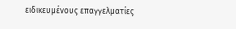ειδικευμένους επαγγελματίες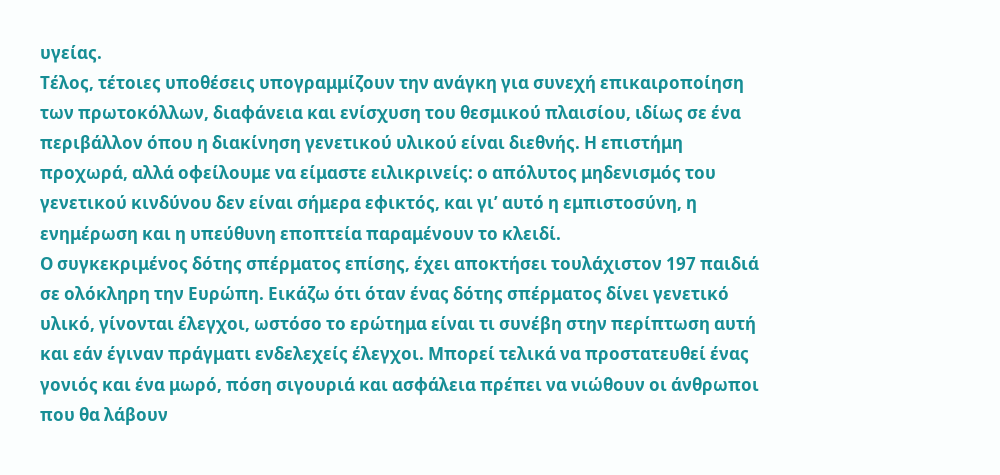υγείας.
Τέλος, τέτοιες υποθέσεις υπογραμμίζουν την ανάγκη για συνεχή επικαιροποίηση των πρωτοκόλλων, διαφάνεια και ενίσχυση του θεσμικού πλαισίου, ιδίως σε ένα περιβάλλον όπου η διακίνηση γενετικού υλικού είναι διεθνής. Η επιστήμη προχωρά, αλλά οφείλουμε να είμαστε ειλικρινείς: ο απόλυτος μηδενισμός του γενετικού κινδύνου δεν είναι σήμερα εφικτός, και γι’ αυτό η εμπιστοσύνη, η ενημέρωση και η υπεύθυνη εποπτεία παραμένουν το κλειδί.
Ο συγκεκριμένος δότης σπέρματος επίσης, έχει αποκτήσει τουλάχιστον 197 παιδιά σε ολόκληρη την Ευρώπη. Εικάζω ότι όταν ένας δότης σπέρματος δίνει γενετικό υλικό, γίνονται έλεγχοι, ωστόσο το ερώτημα είναι τι συνέβη στην περίπτωση αυτή και εάν έγιναν πράγματι ενδελεχείς έλεγχοι. Μπορεί τελικά να προστατευθεί ένας γονιός και ένα μωρό, πόση σιγουριά και ασφάλεια πρέπει να νιώθουν οι άνθρωποι που θα λάβουν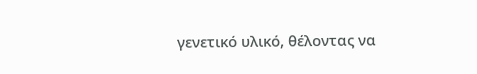γενετικό υλικό, θέλοντας να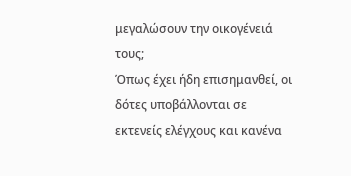μεγαλώσουν την οικογένειά τους;
Όπως έχει ήδη επισημανθεί, οι δότες υποβάλλονται σε εκτενείς ελέγχους και κανένα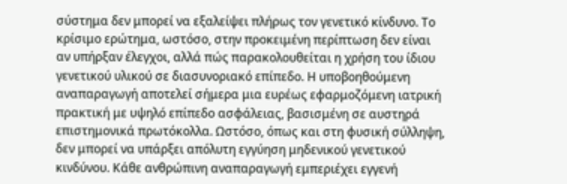σύστημα δεν μπορεί να εξαλείψει πλήρως τον γενετικό κίνδυνο. Το κρίσιμο ερώτημα, ωστόσο, στην προκειμένη περίπτωση δεν είναι αν υπήρξαν έλεγχοι, αλλά πώς παρακολουθείται η χρήση του ίδιου γενετικού υλικού σε διασυνοριακό επίπεδο. Η υποβοηθούμενη αναπαραγωγή αποτελεί σήμερα μια ευρέως εφαρμοζόμενη ιατρική πρακτική με υψηλό επίπεδο ασφάλειας, βασισμένη σε αυστηρά επιστημονικά πρωτόκολλα. Ωστόσο, όπως και στη φυσική σύλληψη, δεν μπορεί να υπάρξει απόλυτη εγγύηση μηδενικού γενετικού κινδύνου. Κάθε ανθρώπινη αναπαραγωγή εμπεριέχει εγγενή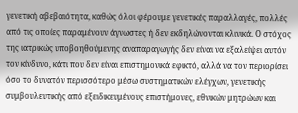γενετική αβεβαιότητα, καθώς όλοι φέρουμε γενετικές παραλλαγές, πολλές από τις οποίες παραμένουν άγνωστες ή δεν εκδηλώνονται κλινικά. Ο στόχος της ιατρικώς υποβοηθούμενης αναπαραγωγής δεν είναι να εξαλείψει αυτόν τον κίνδυνο, κάτι που δεν είναι επιστημονικά εφικτό, αλλά να τον περιορίσει όσο το δυνατόν περισσότερο μέσω συστηματικών ελέγχων, γενετικής συμβουλευτικής από εξειδικευμένους επιστήμονες, εθνικών μητρώων και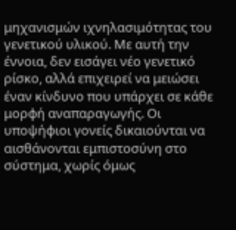μηχανισμών ιχνηλασιμότητας του γενετικού υλικού. Με αυτή την έννοια, δεν εισάγει νέο γενετικό ρίσκο, αλλά επιχειρεί να μειώσει έναν κίνδυνο που υπάρχει σε κάθε μορφή αναπαραγωγής. Οι υποψήφιοι γονείς δικαιούνται να αισθάνονται εμπιστοσύνη στο σύστημα, χωρίς όμως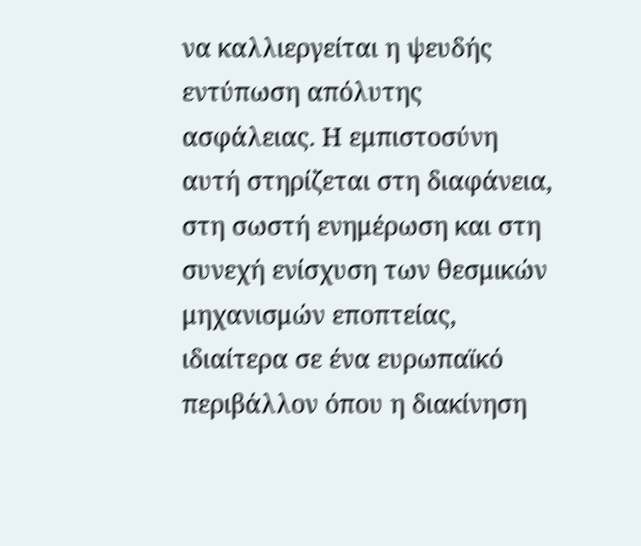να καλλιεργείται η ψευδής εντύπωση απόλυτης ασφάλειας. Η εμπιστοσύνη αυτή στηρίζεται στη διαφάνεια, στη σωστή ενημέρωση και στη συνεχή ενίσχυση των θεσμικών μηχανισμών εποπτείας, ιδιαίτερα σε ένα ευρωπαϊκό περιβάλλον όπου η διακίνηση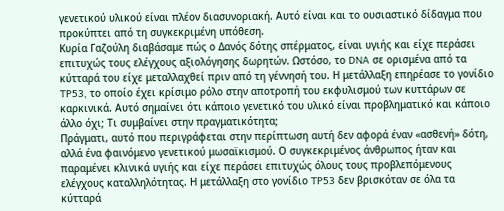γενετικού υλικού είναι πλέον διασυνοριακή. Αυτό είναι και το ουσιαστικό δίδαγμα που προκύπτει από τη συγκεκριμένη υπόθεση.
Κυρία Γαζούλη διαβάσαμε πώς ο Δανός δότης σπέρματος, είναι υγιής και είχε περάσει επιτυχώς τους ελέγχους αξιολόγησης δωρητών. Ωστόσο, το DNA σε ορισμένα από τα κύτταρά του είχε μεταλλαχθεί πριν από τη γέννησή του. Η μετάλλαξη επηρέασε το γονίδιο TP53, το οποίο έχει κρίσιμο ρόλο στην αποτροπή του εκφυλισμού των κυττάρων σε καρκινικά. Αυτό σημαίνει ότι κάποιο γενετικό του υλικό είναι προβληματικό και κάποιο άλλο όχι; Τι συμβαίνει στην πραγματικότητα;
Πράγματι, αυτό που περιγράφεται στην περίπτωση αυτή δεν αφορά έναν «ασθενή» δότη, αλλά ένα φαινόμενο γενετικού μωσαϊκισμού. Ο συγκεκριμένος άνθρωπος ήταν και παραμένει κλινικά υγιής και είχε περάσει επιτυχώς όλους τους προβλεπόμενους ελέγχους καταλληλότητας. Η μετάλλαξη στο γονίδιο TP53 δεν βρισκόταν σε όλα τα κύτταρά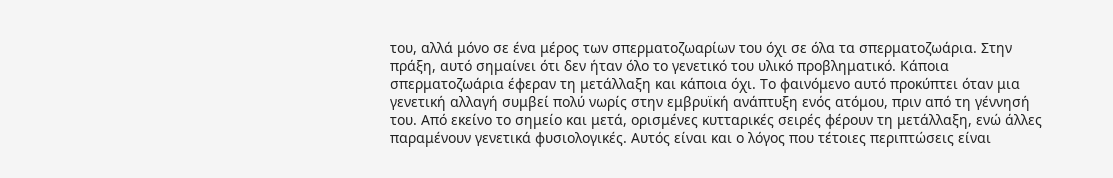του, αλλά μόνο σε ένα μέρος των σπερματοζωαρίων του όχι σε όλα τα σπερματοζωάρια. Στην πράξη, αυτό σημαίνει ότι δεν ήταν όλο το γενετικό του υλικό προβληματικό. Κάποια σπερματοζωάρια έφεραν τη μετάλλαξη και κάποια όχι. Το φαινόμενο αυτό προκύπτει όταν μια γενετική αλλαγή συμβεί πολύ νωρίς στην εμβρυϊκή ανάπτυξη ενός ατόμου, πριν από τη γέννησή του. Από εκείνο το σημείο και μετά, ορισμένες κυτταρικές σειρές φέρουν τη μετάλλαξη, ενώ άλλες παραμένουν γενετικά φυσιολογικές. Αυτός είναι και ο λόγος που τέτοιες περιπτώσεις είναι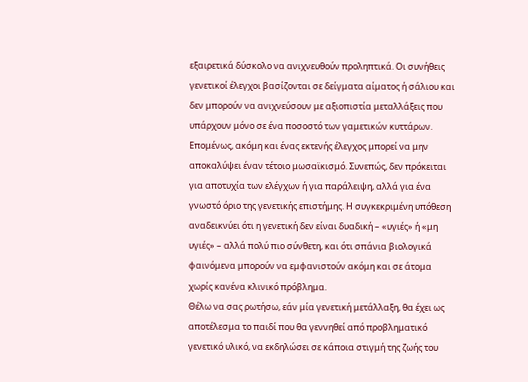εξαιρετικά δύσκολο να ανιχνευθούν προληπτικά. Οι συνήθεις γενετικοί έλεγχοι βασίζονται σε δείγματα αίματος ή σάλιου και δεν μπορούν να ανιχνεύσουν με αξιοπιστία μεταλλάξεις που υπάρχουν μόνο σε ένα ποσοστό των γαμετικών κυττάρων. Επομένως, ακόμη και ένας εκτενής έλεγχος μπορεί να μην αποκαλύψει έναν τέτοιο μωσαϊκισμό. Συνεπώς, δεν πρόκειται για αποτυχία των ελέγχων ή για παράλειψη, αλλά για ένα γνωστό όριο της γενετικής επιστήμης. Η συγκεκριμένη υπόθεση αναδεικνύει ότι η γενετική δεν είναι δυαδική – «υγιές» ή «μη υγιές» – αλλά πολύ πιο σύνθετη, και ότι σπάνια βιολογικά φαινόμενα μπορούν να εμφανιστούν ακόμη και σε άτομα χωρίς κανένα κλινικό πρόβλημα.
Θέλω να σας ρωτήσω, εάν μία γενετική μετάλλαξη, θα έχει ως αποτέλεσμα το παιδί που θα γεννηθεί από προβληματικό γενετικό υλικό, να εκδηλώσει σε κάποια στιγμή της ζωής του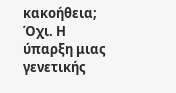κακοήθεια;
Όχι. Η ύπαρξη μιας γενετικής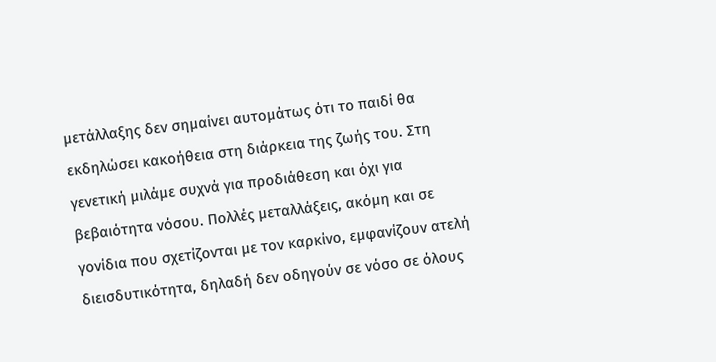μετάλλαξης δεν σημαίνει αυτομάτως ότι το παιδί θα εκδηλώσει κακοήθεια στη διάρκεια της ζωής του. Στη γενετική μιλάμε συχνά για προδιάθεση και όχι για βεβαιότητα νόσου. Πολλές μεταλλάξεις, ακόμη και σε γονίδια που σχετίζονται με τον καρκίνο, εμφανίζουν ατελή διεισδυτικότητα, δηλαδή δεν οδηγούν σε νόσο σε όλους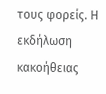τους φορείς. Η εκδήλωση κακοήθειας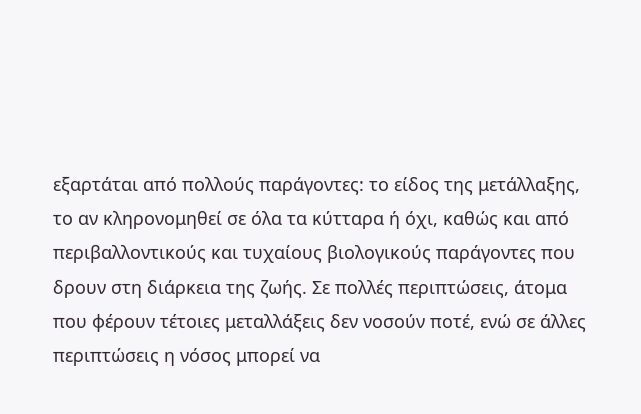εξαρτάται από πολλούς παράγοντες: το είδος της μετάλλαξης, το αν κληρονομηθεί σε όλα τα κύτταρα ή όχι, καθώς και από περιβαλλοντικούς και τυχαίους βιολογικούς παράγοντες που δρουν στη διάρκεια της ζωής. Σε πολλές περιπτώσεις, άτομα που φέρουν τέτοιες μεταλλάξεις δεν νοσούν ποτέ, ενώ σε άλλες περιπτώσεις η νόσος μπορεί να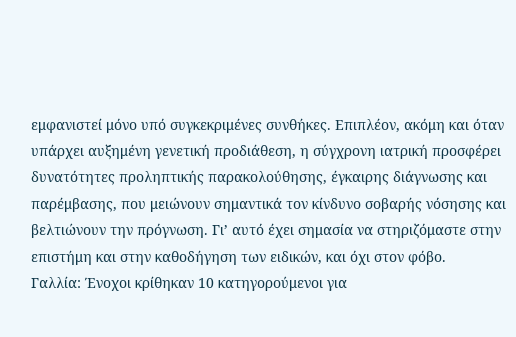εμφανιστεί μόνο υπό συγκεκριμένες συνθήκες. Επιπλέον, ακόμη και όταν υπάρχει αυξημένη γενετική προδιάθεση, η σύγχρονη ιατρική προσφέρει δυνατότητες προληπτικής παρακολούθησης, έγκαιρης διάγνωσης και παρέμβασης, που μειώνουν σημαντικά τον κίνδυνο σοβαρής νόσησης και βελτιώνουν την πρόγνωση. Γι’ αυτό έχει σημασία να στηριζόμαστε στην επιστήμη και στην καθοδήγηση των ειδικών, και όχι στον φόβο.
Γαλλία: Ένοχοι κρίθηκαν 10 κατηγορούμενοι για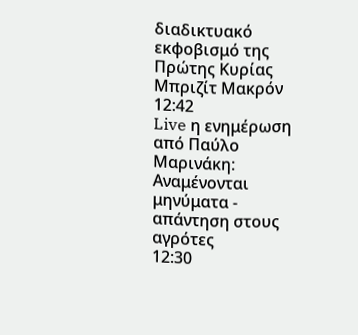διαδικτυακό εκφοβισμό της Πρώτης Κυρίας Μπριζίτ Μακρόν
12:42
Live η ενημέρωση από Παύλο Μαρινάκη: Αναμένονται μηνύματα - απάντηση στους αγρότες
12:30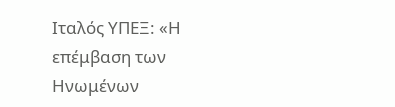Ιταλός ΥΠΕΞ: «Η επέμβαση των Ηνωμένων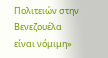Πολιτειών στην Βενεζουέλα είναι νόμιμη»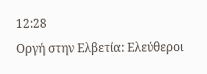12:28
Οργή στην Ελβετία: Ελεύθεροι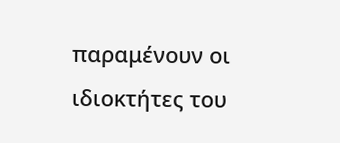παραμένουν οι ιδιοκτήτες του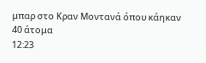μπαρ στο Κραν Μοντανά όπου κάηκαν 40 άτομα
12:23